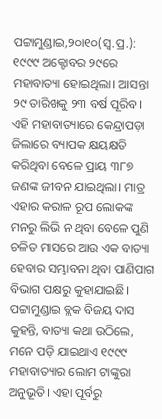ପଟ୍ଟାମୁଣ୍ଡାଇ,୨୦ା୧୦(ସ୍ବ.ପ୍ର.): ୧୯୯୯ ଅକ୍ଟୋବର ୨୯ରେ ମହାବାତ୍ୟା ହୋଇଥିଲା। ଆସନ୍ତା ୨୯ ତାରିଖକୁ ୨୩ ବର୍ଷ ପୂରିବ। ଏହି ମହାବାତ୍ୟାରେ କେନ୍ଦ୍ରାପଡ଼ା ଜିଲାରେ ବ୍ୟାପକ କ୍ଷୟକ୍ଷତି କରିଥିବା ବେଳେ ପ୍ରାୟ ୩୮୭ ଜଣଙ୍କ ଜୀବନ ଯାଇଥିଲା। ମାତ୍ର ଏହାର କରାଳ ରୂପ ଲୋକଙ୍କ ମନରୁ ଲିଭି ନ ଥିବା ବେଳେ ପୁଣି ଚଳିତ ମାସରେ ଆଉ ଏକ ବାତ୍ୟା ହେବାର ସମ୍ଭାବନା ଥିବା ପାଣିପାଗ ବିଭାଗ ପକ୍ଷରୁ କୁହାଯାଇଛି।
ପଟ୍ଟାମୁଣ୍ଡାଇ ବ୍ଲକ ବିଜୟ ଦାସ କୁହନ୍ତି, ବାତ୍ୟା କଥା ଉଠିଲେ, ମନେ ପଡ଼ି ଯାଇଥାଏ ୧୯୯୯ ମହାବାତ୍ୟାର ଲୋମ ଟାଙ୍କୁରା ଅନୁଭୂତି। ଏହା ପୂର୍ବରୁ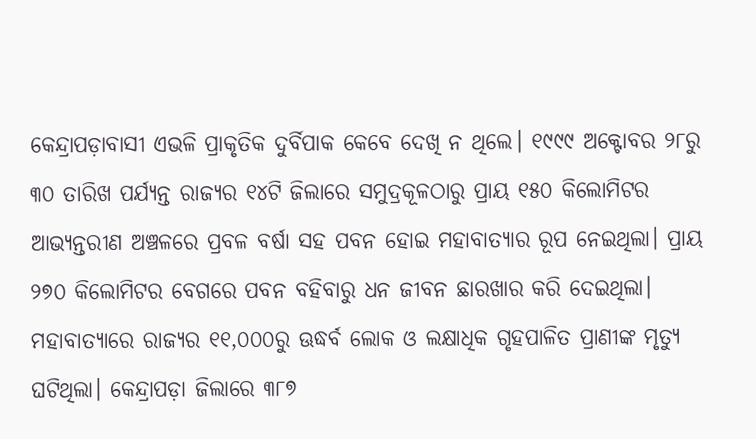କେନ୍ଦ୍ରାପଡ଼ାବାସୀ ଏଭଳି ପ୍ରାକୃତିକ ଦୁର୍ବିପାକ କେବେ ଦେଖି ନ ଥିଲେ। ୧୯୯୯ ଅକ୍ଟୋବର ୨୮ରୁ ୩୦ ତାରିଖ ପର୍ଯ୍ୟନ୍ତ ରାଜ୍ୟର ୧୪ଟି ଜିଲାରେ ସମୁଦ୍ରକୂଳଠାରୁ ପ୍ରାୟ ୧୫୦ କିଲୋମିଟର ଆଭ୍ୟନ୍ତରୀଣ ଅଞ୍ଚଳରେ ପ୍ରବଳ ବର୍ଷା ସହ ପବନ ହୋଇ ମହାବାତ୍ୟାର ରୂପ ନେଇଥିଲା। ପ୍ରାୟ ୨୭୦ କିଲୋମିଟର ବେଗରେ ପବନ ବହିବାରୁ ଧନ ଜୀବନ ଛାରଖାର କରି ଦେଇଥିଲା। ମହାବାତ୍ୟାରେ ରାଜ୍ୟର ୧୧,୦୦୦ରୁ ଊଦ୍ଧର୍ବ ଲୋକ ଓ ଲକ୍ଷାଧିକ ଗୃହପାଳିତ ପ୍ରାଣୀଙ୍କ ମୃତ୍ୟୁ ଘଟିଥିଲା। କେନ୍ଦ୍ରାପଡ଼ା ଜିଲାରେ ୩୮୭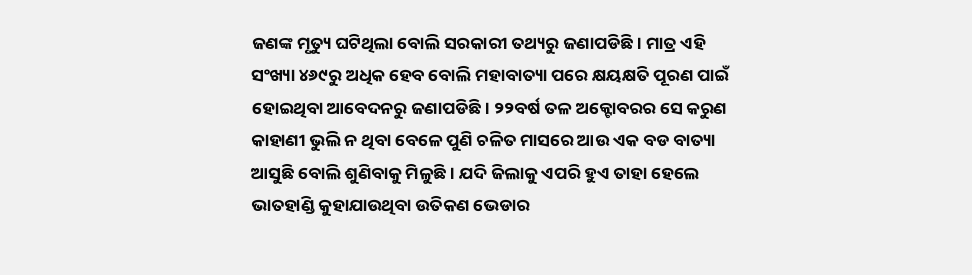ଜଣଙ୍କ ମୃତ୍ୟୁ ଘଟିଥିଲା ବୋଲି ସରକାରୀ ତଥ୍ୟରୁ ଜଣାପଡିଛି। ମାତ୍ର ଏହି ସଂଖ୍ୟା ୪୬୯ରୁ ଅଧିକ ହେବ ବୋଲି ମହାବାତ୍ୟା ପରେ କ୍ଷୟକ୍ଷତି ପୂରଣ ପାଇଁ ହୋଇଥିବା ଆବେଦନରୁ ଜଣାପଡିଛି। ୨୨ବର୍ଷ ତଳ ଅକ୍ଟୋବରର ସେ କରୁଣ କାହାଣୀ ଭୁଲି ନ ଥିବା ବେଳେ ପୁଣି ଚଳିତ ମାସରେ ଆଉ ଏକ ବଡ ବାତ୍ୟା ଆସୁଛି ବୋଲି ଶୁଣିବାକୁ ମିଳୁଛି। ଯଦି ଜିଲାକୁ ଏପରି ହୁଏ ତାହା ହେଲେ ଭାତହାଣ୍ଡି କୁହାଯାଉଥିବା ଉତିକଣ ଭେଡାର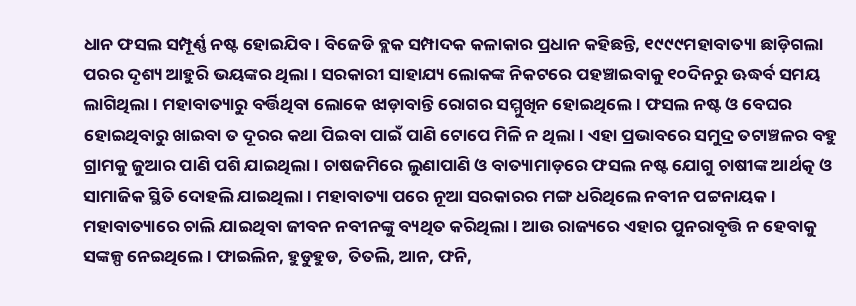ଧାନ ଫସଲ ସମ୍ପୂର୍ଣ୍ଣ ନଷ୍ଟ ହୋଇଯିବ। ବିଜେଡି ବ୍ଲକ ସମ୍ପାଦକ କଳାକାର ପ୍ରଧାନ କହିଛନ୍ତି, ୧୯୯୯ମହାବାତ୍ୟା ଛାଡ଼ିଗଲା ପରର ଦୃଶ୍ୟ ଆହୁରି ଭୟଙ୍କର ଥିଲା। ସରକାରୀ ସାହାଯ୍ୟ ଲୋକଙ୍କ ନିକଟରେ ପହଞ୍ଚାଇବାକୁ ୧୦ଦିନରୁ ଊଦ୍ଧର୍ବ ସମୟ ଲାଗିଥିଲା। ମହାବାତ୍ୟାରୁ ବର୍ତ୍ତିଥିବା ଲୋକେ ଝାଡ଼ାବାନ୍ତି ରୋଗର ସମ୍ମୁଖିନ ହୋଇଥିଲେ। ଫସଲ ନଷ୍ଟ ଓ ବେଘର ହୋଇଥିବାରୁ ଖାଇବା ତ ଦୂରର କଥା ପିଇବା ପାଇଁ ପାଣି ଟୋପେ ମିଳି ନ ଥିଲା। ଏହା ପ୍ରଭାବରେ ସମୁଦ୍ର ତଟାଞ୍ଚଳର ବହୁ ଗ୍ରାମକୁ ଜୁଆର ପାଣି ପଶି ଯାଇଥିଲା। ଚାଷଜମିରେ ଲୁଣାପାଣି ଓ ବାତ୍ୟାମାଡ଼ରେ ଫସଲ ନଷ୍ଟ ଯୋଗୁ ଚାଷୀଙ୍କ ଆର୍ଥତ୍କ ଓ ସାମାଜିକ ସ୍ଥିତି ଦୋହଲି ଯାଇଥିଲା। ମହାବାତ୍ୟା ପରେ ନୂଆ ସରକାରର ମଙ୍ଗ ଧରିଥିଲେ ନବୀନ ପଟ୍ଟନାୟକ।
ମହାବାତ୍ୟାରେ ଚାଲି ଯାଇଥିବା ଜୀବନ ନବୀନଙ୍କୁ ବ୍ୟଥିତ କରିଥିଲା। ଆଉ ରାଜ୍ୟରେ ଏହାର ପୁନରାବୃତ୍ତି ନ ହେବାକୁ ସଙ୍କଳ୍ପ ନେଇଥିଲେ। ଫାଇଲିନ, ହୁଡୁହୁଡ, ତିତଲି, ଆନ, ଫନି,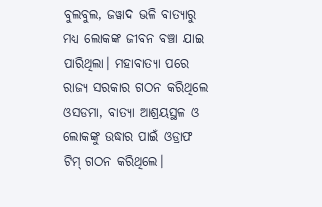ବୁଲବୁଲ, ଜୱାଦ ଭଳି ବାତ୍ୟାରୁ ମଧ୍ୟ ଲୋକଙ୍କ ଜୀବନ ବଞ୍ଚା ଯାଇ ପାରିଥିଲା। ମହାବାତ୍ୟା ପରେ ରାଜ୍ୟ ସରକାର ଗଠନ କରିଥିଲେ ଓସଡମା, ବାତ୍ୟା ଆଶ୍ରୟସ୍ଥଳ ଓ ଲୋକଙ୍କୁ ଉଦ୍ଧାର ପାଇଁ ଓଡ୍ରାଫ ଟିମ୍ ଗଠନ କରିଥିଲେ।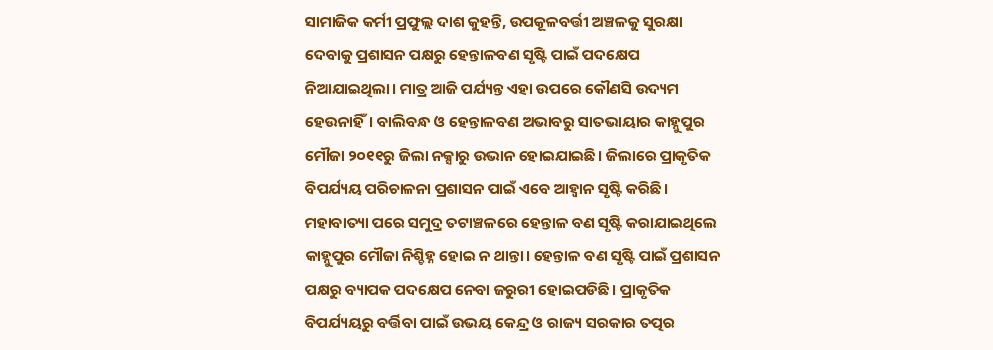ସାମାଜିକ କର୍ମୀ ପ୍ରଫୁଲ୍ଲ ଦାଶ କୁହନ୍ତି, ଉପକୂଳବର୍ତ୍ତୀ ଅଞ୍ଚଳକୁ ସୁରକ୍ଷା ଦେବାକୁ ପ୍ରଶାସନ ପକ୍ଷରୁ ହେନ୍ତାଳବଣ ସୃଷ୍ଟି ପାଇଁ ପଦକ୍ଷେପ ନିଆଯାଇଥିଲା। ମାତ୍ର ଆଜି ପର୍ଯ୍ୟନ୍ତ ଏହା ଉପରେ କୌଣସି ଉଦ୍ୟମ ହେଉନାହିଁ। ବାଲିବନ୍ଧ ଓ ହେନ୍ତାଳବଣ ଅଭାବରୁ ସାତଭାୟାର କାହ୍ନୁପୁର ମୌଜା ୨୦୧୧ରୁ ଜିଲା ନକ୍ସାରୁ ଉଭାନ ହୋଇଯାଇଛି। ଜିଲାରେ ପ୍ରାକୃତିକ ବିପର୍ଯ୍ୟୟ ପରିଚାଳନା ପ୍ରଶାସନ ପାଇଁ ଏବେ ଆହ୍ବାନ ସୃଷ୍ଟି କରିଛି। ମହାବାତ୍ୟା ପରେ ସମୁଦ୍ର ତଟାଞ୍ଚଳରେ ହେନ୍ତାଳ ବଣ ସୃଷ୍ଟି କରାଯାଇଥିଲେ କାହ୍ନୁପୁର ମୌଜା ନିଶ୍ଚିହ୍ନ ହୋଇ ନ ଥାନ୍ତା। ହେନ୍ତାଳ ବଣ ସୃଷ୍ଟି ପାଇଁ ପ୍ରଶାସନ ପକ୍ଷରୁ ବ୍ୟାପକ ପଦକ୍ଷେପ ନେବା ଜରୁରୀ ହୋଇପଡିଛି। ପ୍ରାକୃତିକ ବିପର୍ଯ୍ୟୟରୁ ବର୍ତ୍ତିବା ପାଇଁ ଉଭୟ କେନ୍ଦ୍ର ଓ ରାଜ୍ୟ ସରକାର ତତ୍ପର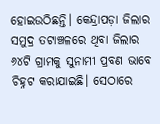ହୋଇଉଠିଛନ୍ତି। କେନ୍ଦ୍ରାପଡ଼ା ଜିଲାର ସମୁଦ୍ର ତଟାଞ୍ଚଳରେ ଥିବା ଜିଲାର ୬୪ଟି ଗ୍ରାମକୁ ସୁନାମୀ ପ୍ରବଣ ଭାବେ ଚିହ୍ନଟ କରାଯାଇଛି। ସେଠାରେ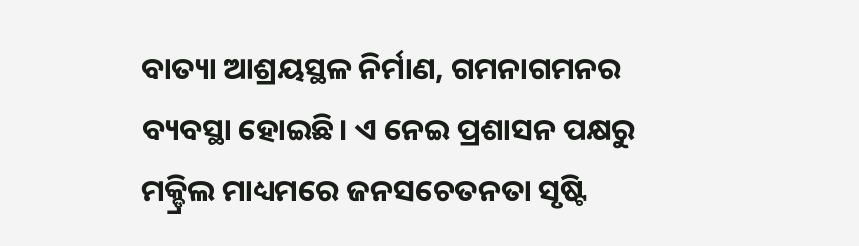ବାତ୍ୟା ଆଶ୍ରୟସ୍ଥଳ ନିର୍ମାଣ, ଗମନାଗମନର ବ୍ୟବସ୍ଥା ହୋଇଛି। ଏ ନେଇ ପ୍ରଶାସନ ପକ୍ଷରୁ ମକ୍ଡ୍ରିଲ ମାଧ୍ୟମରେ ଜନସଚେତନତା ସୃଷ୍ଟି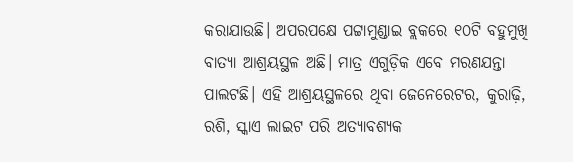କରାଯାଉଛି। ଅପରପକ୍ଷେ ପଟ୍ଟାମୁଣ୍ଡାଇ ବ୍ଲକରେ ୧୦ଟି ବହୁମୁଖି ବାତ୍ୟା ଆଶ୍ରୟସ୍ଥଳ ଅଛି। ମାତ୍ର ଏଗୁଡ଼ିକ ଏବେ ମରଣଯନ୍ତା ପାଲଟଛି। ଏହି ଆଶ୍ରୟସ୍ଥଳରେ ଥିବା ଜେନେରେଟର, କୁରାଢ଼ି, ରଶି, ସ୍କାଏ ଲାଇଟ ପରି ଅତ୍ୟାବଶ୍ୟକ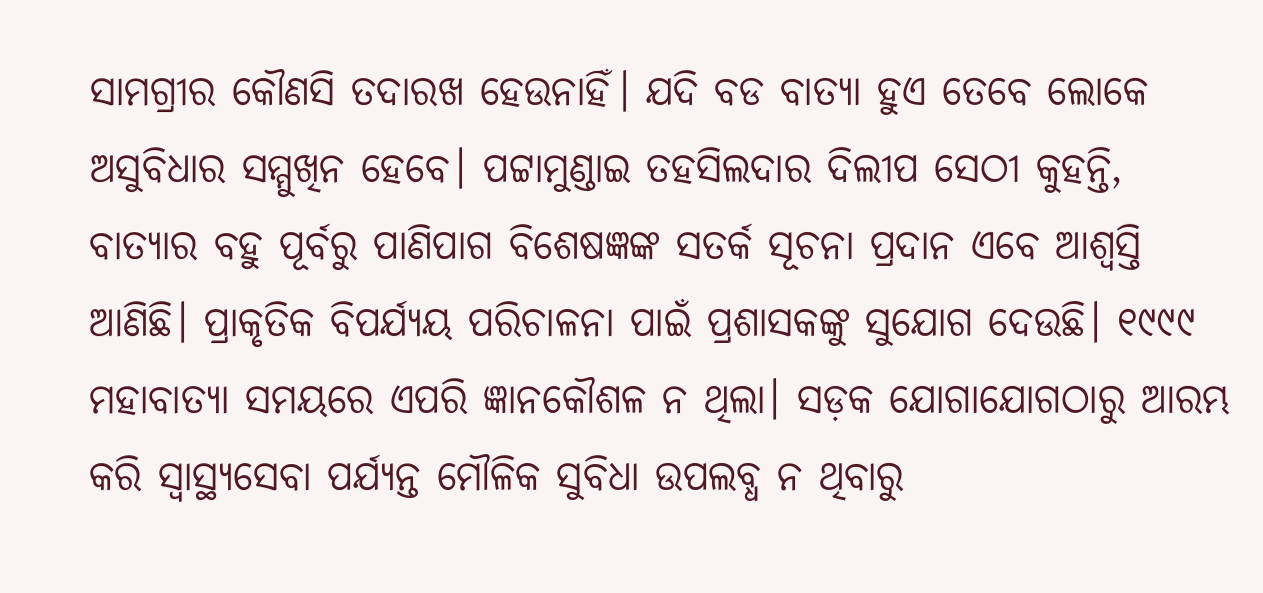ସାମଗ୍ରୀର କୌଣସି ତଦାରଖ ହେଉନାହିଁ। ଯଦି ବଡ ବାତ୍ୟା ହୁଏ ତେବେ ଲୋକେ ଅସୁବିଧାର ସମ୍ମୁଖିନ ହେବେ। ପଟ୍ଟାମୁଣ୍ଡାଇ ତହସିଲଦାର ଦିଲୀପ ସେଠୀ କୁହନ୍ତି, ବାତ୍ୟାର ବହୁ ପୂର୍ବରୁ ପାଣିପାଗ ବିଶେଷଜ୍ଞଙ୍କ ସତର୍କ ସୂଚନା ପ୍ରଦାନ ଏବେ ଆଶ୍ୱସ୍ତି ଆଣିଛି। ପ୍ରାକୃତିକ ବିପର୍ଯ୍ୟୟ ପରିଚାଳନା ପାଇଁ ପ୍ରଶାସକଙ୍କୁ ସୁଯୋଗ ଦେଉଛି। ୧୯୯୯ ମହାବାତ୍ୟା ସମୟରେ ଏପରି ଜ୍ଞାନକୌଶଳ ନ ଥିଲା। ସଡ଼କ ଯୋଗାଯୋଗଠାରୁ ଆରମ୍ଭ କରି ସ୍ବାସ୍ଥ୍ୟସେବା ପର୍ଯ୍ୟନ୍ତ ମୌଳିକ ସୁବିଧା ଉପଲବ୍ଧ ନ ଥିବାରୁ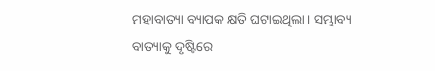ମହାବାତ୍ୟା ବ୍ୟାପକ କ୍ଷତି ଘଟାଇଥିଲା। ସମ୍ଭାବ୍ୟ ବାତ୍ୟାକୁ ଦୃଷ୍ଟିରେ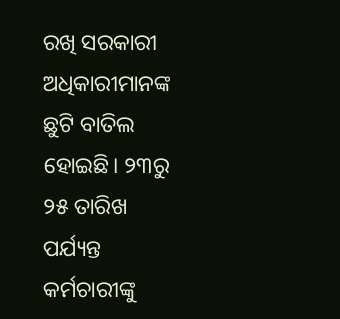ରଖି ସରକାରୀ ଅଧିକାରୀମାନଙ୍କ ଛୁଟି ବାତିଲ ହୋଇଛି। ୨୩ରୁ ୨୫ ତାରିଖ ପର୍ଯ୍ୟନ୍ତ କର୍ମଚାରୀଙ୍କୁ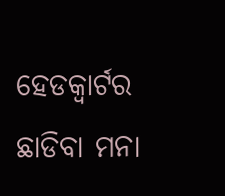ହେଡକ୍ୱାର୍ଟର ଛାଡିବା ମନା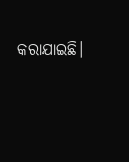କରାଯାଇଛି।